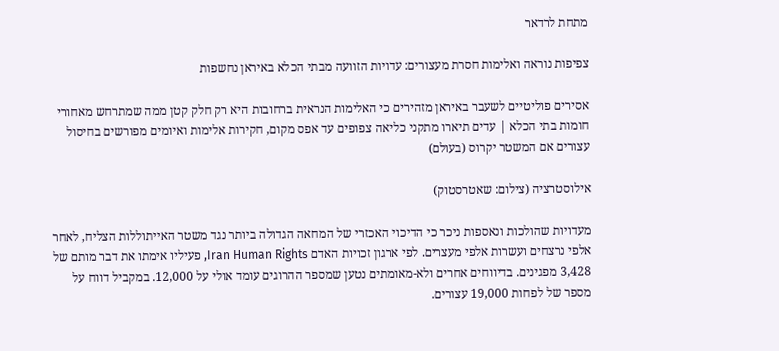מתחת לרדאר

צפיפות נוראה ואלימות חסרת מעצורים: עדויות הזוועה מבתי הכלא באיראן נחשפות

אסירים פוליטיים לשעבר באיראן מזהירים כי האלימות הנראית ברחובות היא רק חלק קטן ממה שמתרחש מאחורי חומות בתי הכלא | עדים תיארו מתקני כליאה צפופים עד אפס מקום, חקירות אלימות ואיומים מפורשים בחיסול עצורים אם המשטר יקרוס (בעולם)

אילוסטרציה (צילום: שאטרסטוק)

מעדויות שהולכות ונאספות ניכר כי הדיכוי האכזרי של המחאה הגדולה ביותר נגד משטר האייתוללות הצליח, לאחר אלפי נרצחים ועשרות אלפי מעצרים. לפי ארגון זכויות האדם Iran Human Rights, פעיליו אימתו את דבר מותם של 3,428 מפגינים. בדיווחים אחרים ולא-מאומתים נטען שמספר ההרוגים עומד אולי על 12,000. במקביל דווח על מספר של לפחות 19,000 עצורים.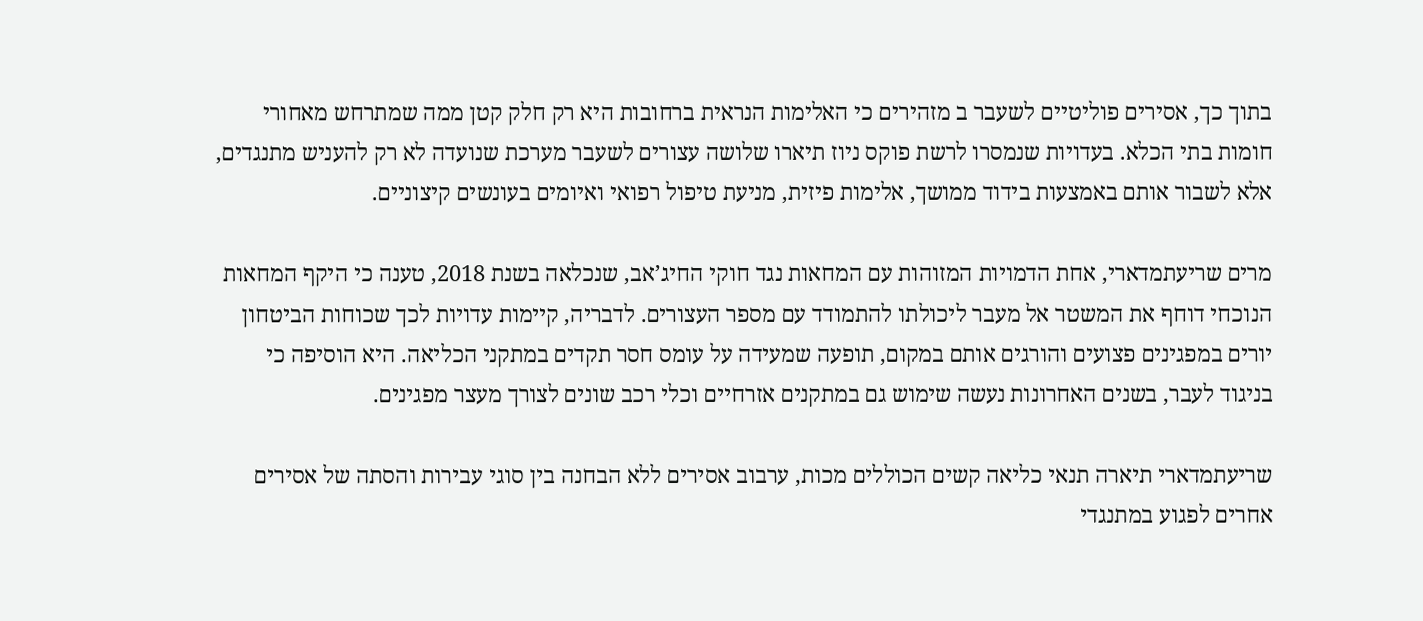בתוך כך, אסירים פוליטיים לשעבר ב מזהירים כי האלימות הנראית ברחובות היא רק חלק קטן ממה שמתרחש מאחורי חומות בתי הכלא. בעדויות שנמסרו לרשת פוקס ניוז תיארו שלושה עצורים לשעבר מערכת שנועדה לא רק להעניש מתנגדים, אלא לשבור אותם באמצעות בידוד ממושך, אלימות פיזית, מניעת טיפול רפואי ואיומים בעונשים קיצוניים.

מרים שריעתמדארי, אחת הדמויות המזוהות עם המחאות נגד חוקי החיג’אב, שנכלאה בשנת 2018, טענה כי היקף המחאות הנוכחי דוחף את המשטר אל מעבר ליכולתו להתמודד עם מספר העצורים. לדבריה, קיימות עדויות לכך שכוחות הביטחון יורים במפגינים פצועים והורגים אותם במקום, תופעה שמעידה על עומס חסר תקדים במתקני הכליאה. היא הוסיפה כי בניגוד לעבר, בשנים האחרונות נעשה שימוש גם במתקנים אזרחיים וכלי רכב שונים לצורך מעצר מפגינים.

שריעתמדארי תיארה תנאי כליאה קשים הכוללים מכות, ערבוב אסירים ללא הבחנה בין סוגי עבירות והסתה של אסירים אחרים לפגוע במתנגדי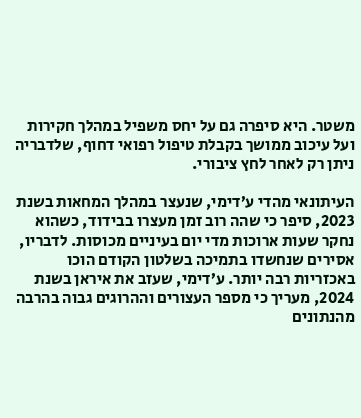משטר. היא סיפרה גם על יחס משפיל במהלך חקירות ועל עיכוב ממושך בקבלת טיפול רפואי דחוף, שלדבריה ניתן רק לאחר לחץ ציבורי.

העיתונאי מהדי ע’דימי, שנעצר במהלך המחאות בשנת 2023, סיפר כי שהה רוב זמן מעצרו בבידוד, כשהוא נחקר שעות ארוכות מדי יום בעיניים מכוסות. לדבריו, אסירים שנחשדו בתמיכה בשלטון הקודם הוכו באכזריות רבה יותר. ע’דימי, שעזב את איראן בשנת 2024, מעריך כי מספר העצורים וההרוגים גבוה בהרבה מהנתונים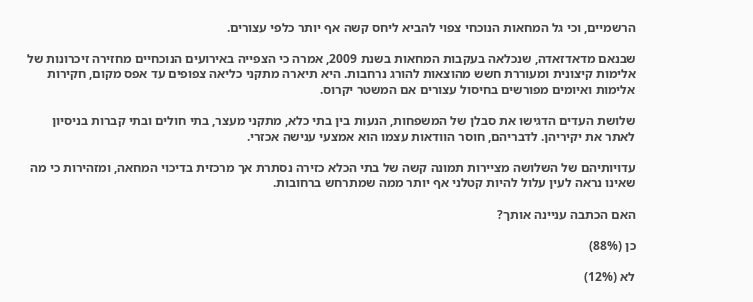הרשמיים, וכי גל המחאות הנוכחי צפוי להביא ליחס קשה אף יותר כלפי עצורים.

שבנאם מדאדזאדה, שנכלאה בעקבות המחאות בשנת 2009, אמרה כי הצפייה באירועים הנוכחיים מחזירה זיכרונות של אלימות קיצונית ומעוררת חשש מהוצאות להורג נרחבות. היא תיארה מתקני כליאה צפופים עד אפס מקום, חקירות אלימות ואיומים מפורשים בחיסול עצורים אם המשטר יקרוס.

שלושת העדים הדגישו את סבלן של המשפחות, הנעות בין בתי כלא, מתקני מעצר, בתי חולים ובתי קברות בניסיון לאתר את יקיריהן. לדבריהם, חוסר הוודאות עצמו הוא אמצעי ענישה אכזרי.

עדויותיהם של השלושה מציירות תמונה קשה של בתי הכלא כזירה נסתרת אך מרכזית בדיכוי המחאה, ומזהירות כי מה שאינו נראה לעין עלול להיות קטלני אף יותר ממה שמתרחש ברחובות.

האם הכתבה עניינה אותך?

כן (88%)

לא (12%)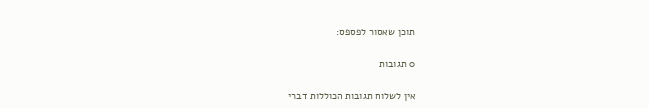תוכן שאסור לפספס:

0 תגובות

אין לשלוח תגובות הכוללות דברי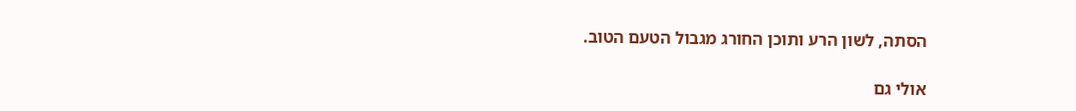הסתה, לשון הרע ותוכן החורג מגבול הטעם הטוב.

אולי גם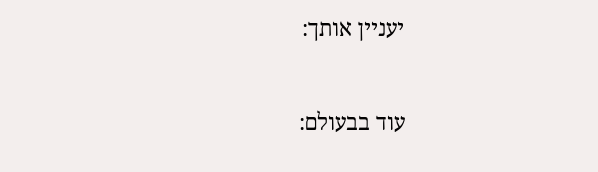יעניין אותך:

עוד בבעולם: